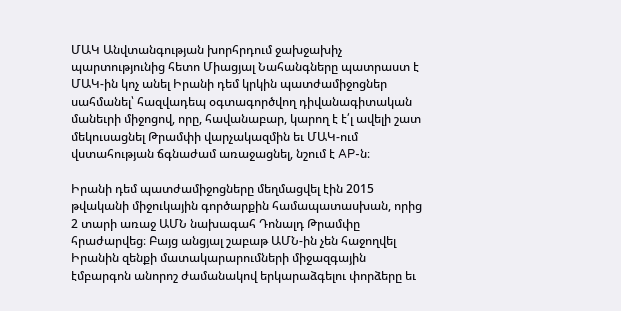ՄԱԿ Անվտանգության խորհրդում ջախջախիչ պարտությունից հետո Միացյալ Նահանգները պատրաստ է ՄԱԿ-ին կոչ անել Իրանի դեմ կրկին պատժամիջոցներ սահմանել՝ հազվադեպ օգտագործվող դիվանագիտական մանեւրի միջոցով, որը, հավանաբար, կարող է է՛լ ավելի շատ մեկուսացնել Թրամփի վարչակազմին եւ ՄԱԿ-ում վստահության ճգնաժամ առաջացնել, նշում է AP-ն։

Իրանի դեմ պատժամիջոցները մեղմացվել էին 2015 թվականի միջուկային գործարքին համապատասխան, որից 2 տարի առաջ ԱՄՆ նախագահ Դոնալդ Թրամփը հրաժարվեց։ Բայց անցյալ շաբաթ ԱՄՆ-ին չեն հաջողվել Իրանին զենքի մատակարարումների միջազգային էմբարգոն անորոշ ժամանակով երկարաձգելու փորձերը եւ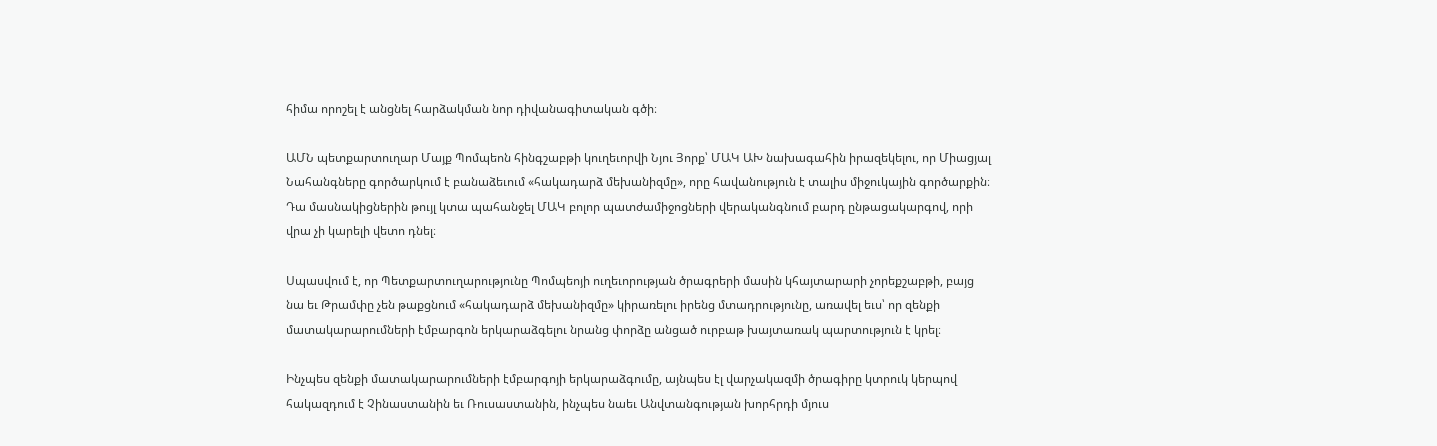հիմա որոշել է անցնել հարձակման նոր դիվանագիտական գծի։

ԱՄՆ պետքարտուղար Մայք Պոմպեոն հինգշաբթի կուղեւորվի Նյու Յորք՝ ՄԱԿ ԱԽ նախագահին իրազեկելու, որ Միացյալ Նահանգները գործարկում է բանաձեւում «հակադարձ մեխանիզմը», որը հավանություն է տալիս միջուկային գործարքին։ Դա մասնակիցներին թույլ կտա պահանջել ՄԱԿ բոլոր պատժամիջոցների վերականգնում բարդ ընթացակարգով, որի վրա չի կարելի վետո դնել։

Սպասվում է, որ Պետքարտուղարությունը Պոմպեոյի ուղեւորության ծրագրերի մասին կհայտարարի չորեքշաբթի, բայց նա եւ Թրամփը չեն թաքցնում «հակադարձ մեխանիզմը» կիրառելու իրենց մտադրությունը, առավել եւս՝ որ զենքի մատակարարումների էմբարգոն երկարաձգելու նրանց փորձը անցած ուրբաթ խայտառակ պարտություն է կրել։

Ինչպես զենքի մատակարարումների էմբարգոյի երկարաձգումը, այնպես էլ վարչակազմի ծրագիրը կտրուկ կերպով հակազդում է Չինաստանին եւ Ռուսաստանին, ինչպես նաեւ Անվտանգության խորհրդի մյուս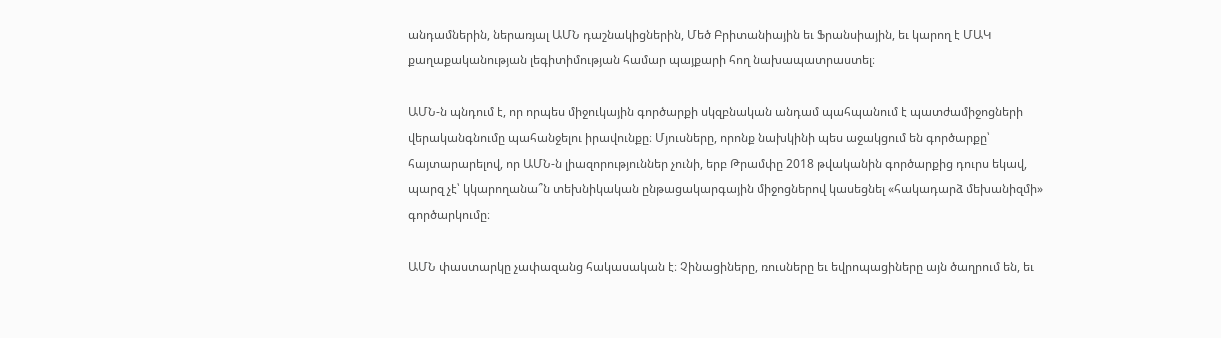անդամներին, ներառյալ ԱՄՆ դաշնակիցներին, Մեծ Բրիտանիային եւ Ֆրանսիային, եւ կարող է ՄԱԿ քաղաքականության լեգիտիմության համար պայքարի հող նախապատրաստել։

ԱՄՆ-ն պնդում է, որ որպես միջուկային գործարքի սկզբնական անդամ պահպանում է պատժամիջոցների վերականգնումը պահանջելու իրավունքը։ Մյուսները, որոնք նախկինի պես աջակցում են գործարքը՝ հայտարարելով, որ ԱՄՆ-ն լիազորություններ չունի, երբ Թրամփը 2018 թվականին գործարքից դուրս եկավ, պարզ չէ՝ կկարողանա՞ն տեխնիկական ընթացակարգային միջոցներով կասեցնել «հակադարձ մեխանիզմի» գործարկումը։

ԱՄՆ փաստարկը չափազանց հակասական է։ Չինացիները, ռուսները եւ եվրոպացիները այն ծաղրում են, եւ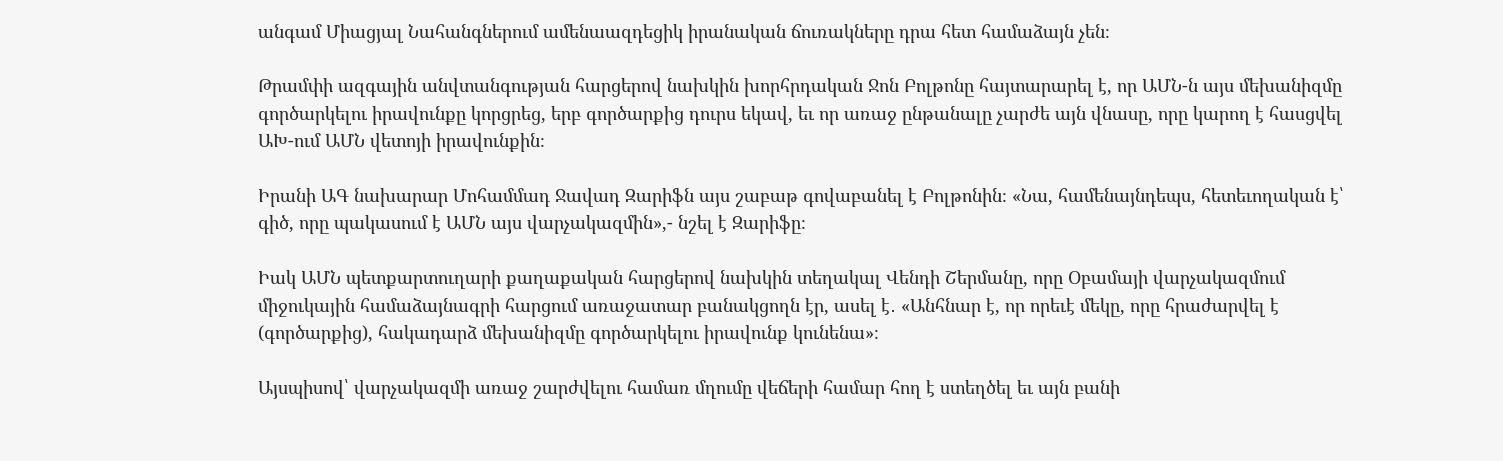անգամ Միացյալ Նահանգներում ամենաազդեցիկ իրանական ճուռակները դրա հետ համաձայն չեն։

Թրամփի ազգային անվտանգության հարցերով նախկին խորհրդական Ջոն Բոլթոնը հայտարարել է, որ ԱՄՆ-ն այս մեխանիզմը գործարկելու իրավունքը կորցրեց, երբ գործարքից դուրս եկավ, եւ որ առաջ ընթանալը չարժե այն վնասը, որը կարող է հասցվել ԱԽ-ում ԱՄՆ վետոյի իրավունքին։

Իրանի ԱԳ նախարար Մոհամմադ Ջավադ Զարիֆն այս շաբաթ գովաբանել է Բոլթոնին։ «Նա, համենայնդեպս, հետեւողական է՝ գիծ, որը պակասում է ԱՄՆ այս վարչակազմին»,- նշել է Զարիֆը։

Իակ ԱՄՆ պետքարտուղարի քաղաքական հարցերով նախկին տեղակալ Վենդի Շերմանը, որը Օբամայի վարչակազմում միջուկային համաձայնագրի հարցում առաջատար բանակցողն էր, ասել է․ «Անհնար է, որ որեւէ մեկը, որը հրաժարվել է (գործարքից), հակադարձ մեխանիզմը գործարկելու իրավունք կունենա»։

Այսպիսով՝ վարչակազմի առաջ շարժվելու համառ մղումը վեճերի համար հող է ստեղծել եւ այն բանի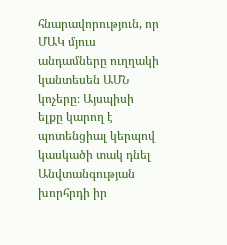հնարավորություն, որ ՄԱԿ մյուս անդամները ուղղակի կանտեսեն ԱՄՆ կոչերը։ Այսպիսի ելքը կարող է պոտենցիալ կերպով կասկածի տակ դնել Անվտանգության խորհրդի իր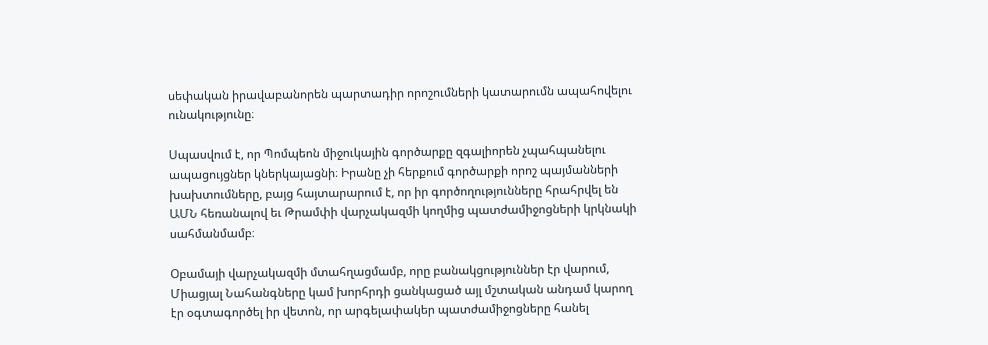սեփական իրավաբանորեն պարտադիր որոշումների կատարումն ապահովելու ունակությունը։

Սպասվում է, որ Պոմպեոն միջուկային գործարքը զգալիորեն չպահպանելու ապացույցներ կներկայացնի։ Իրանը չի հերքում գործարքի որոշ պայմանների խախտումները, բայց հայտարարում է, որ իր գործողությունները հրահրվել են ԱՄՆ հեռանալով եւ Թրամփի վարչակազմի կողմից պատժամիջոցների կրկնակի սահմանմամբ։

Օբամայի վարչակազմի մտահղացմամբ, որը բանակցություններ էր վարում, Միացյալ Նահանգները կամ խորհրդի ցանկացած այլ մշտական անդամ կարող էր օգտագործել իր վետոն, որ արգելափակեր պատժամիջոցները հանել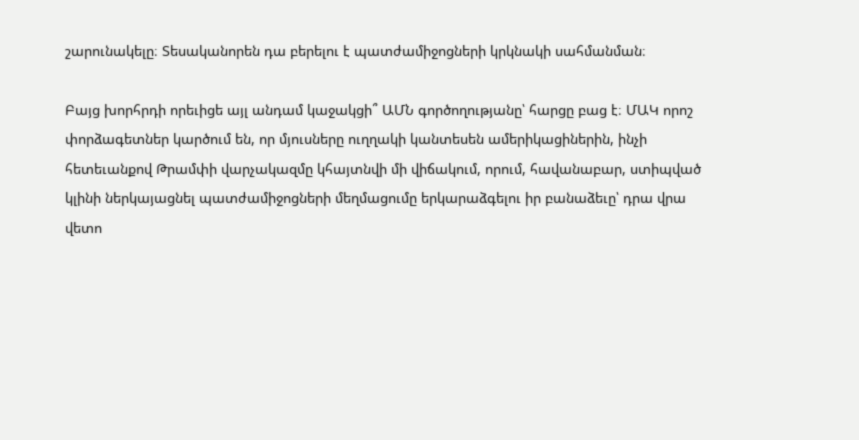շարունակելը։ Տեսականորեն դա բերելու է պատժամիջոցների կրկնակի սահմանման։

Բայց խորհրդի որեւիցե այլ անդամ կաջակցի՞ ԱՄՆ գործողությանը՝ հարցը բաց է։ ՄԱԿ որոշ փորձագետներ կարծում են, որ մյուսները ուղղակի կանտեսեն ամերիկացիներին, ինչի հետեւանքով Թրամփի վարչակազմը կհայտնվի մի վիճակում, որում, հավանաբար, ստիպված կլինի ներկայացնել պատժամիջոցների մեղմացումը երկարաձգելու իր բանաձեւը՝ դրա վրա վետո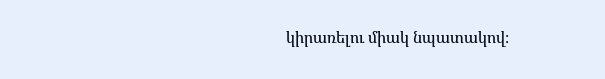կիրառելու միակ նպատակով։